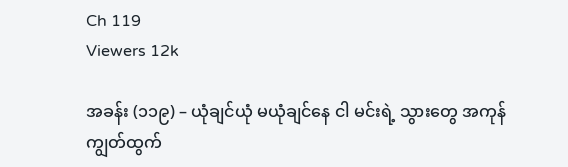Ch 119
Viewers 12k

အခန်း (၁၁၉) – ယုံချင်ယုံ မယုံချင်နေ ငါ မင်းရဲ့ သွားတွေ အကုန်ကျွတ်ထွက်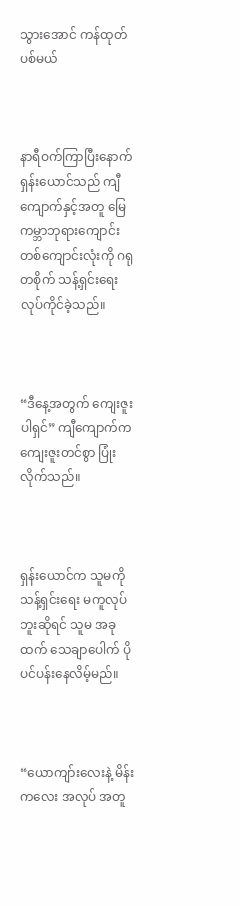သွားအောင် ကန်ထုတ်ပစ်မယ်



နာရီဝက်ကြာပြီးနောက် ရှန်းယောင်သည် ကျီကျောက်နှင့်အတူ မြေကမ္ဘာဘုရားကျောင်း တစ်ကျောင်းလုံးကို ဂရုတစိုက် သန့်ရှင်းရေး လုပ်ကိုင်ခဲ့သည်။



“ဒီနေ့အတွက် ကျေးဇူးပါရှင်” ကျီကျောက်က ကျေးဇူးတင်စွာ ပြုံးလိုက်သည်။



ရှန်းယောင်က သူမကို သန့်ရှင်းရေး မကူလုပ်ဘူးဆိုရင် သူမ အခုထက် သေချာပေါက် ပိုပင်ပန်းနေလိမ့်မည်။



“ယောကျာ်းလေးနဲ့ မိန်းကလေး အလုပ် အတူ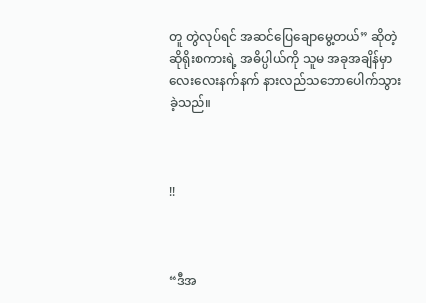တူ တွဲလုပ်ရင် အဆင်ပြေချောမွေ့တယ်” ဆိုတဲ့ ဆိုရိုးစကားရဲ့ အဓိပ္ပါယ်ကို သူမ အခုအချိန်မှာ လေးလေးနက်နက် နားလည်သဘောပေါက်သွားခဲ့သည်။



!!



“ဒီအ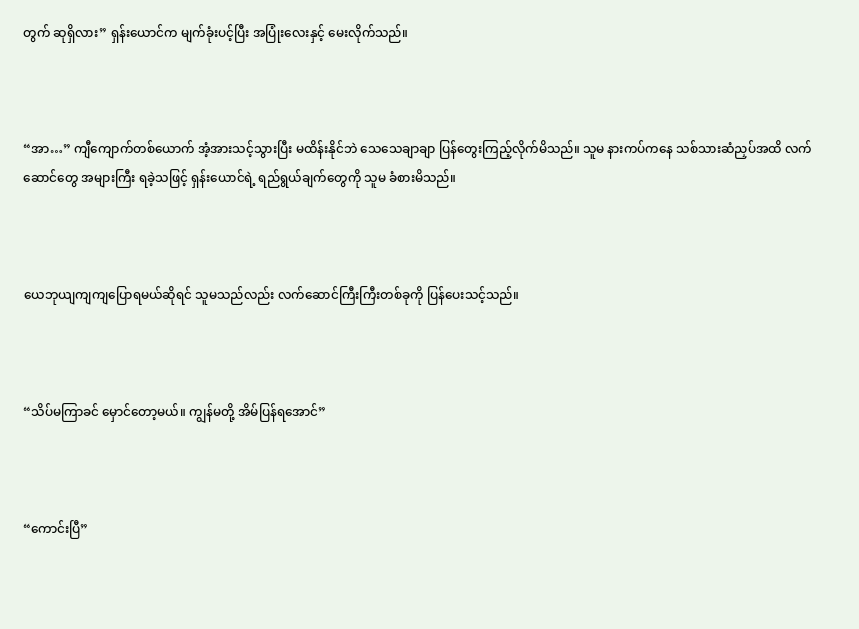တွက် ဆုရှိလား” ရှန်းယောင်က မျက်ခုံးပင့်ပြီး အပြုံးလေးနှင့် မေးလိုက်သည်။



“အာ…” ကျီကျောက်တစ်ယောက် အံ့အားသင့်သွားပြီး မထိန်းနိုင်ဘဲ သေသေချာချာ ပြန်တွေးကြည့်လိုက်မိသည်။ သူမ နားကပ်ကနေ သစ်သားဆံညှပ်အထိ လက်ဆောင်တွေ အများကြီး ရခဲ့သဖြင့် ရှန်းယောင်ရဲ့ ရည်ရွယ်ချက်တွေကို သူမ ခံစားမိသည်။



ယေဘုယျကျကျပြောရမယ်ဆိုရင် သူမသည်လည်း လက်ဆောင်ကြီးကြီးတစ်ခုကို ပြန်ပေးသင့်သည်။



“သိပ်မကြာခင် မှောင်တော့မယ်။ ကျွန်မတို့ အိမ်ပြန်ရအောင်”



“ကောင်းပြီ”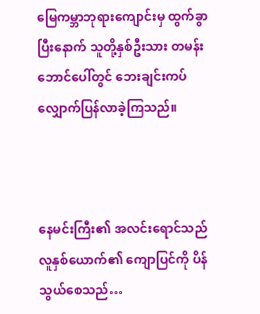မြေကမ္ဘာဘုရားကျောင်းမှ ထွက်ခွာပြီးနောက် သူတို့နှစ်ဦးသား တမန်းဘောင်ပေါ်တွင် ဘေးချင်းကပ် လျှောက်ပြန်လာခဲ့ကြသည်။



နေမင်းကြီး၏ အလင်းရောင်သည် လူနှစ်ယောက်၏ ကျောပြင်ကို ပိန်သွယ်စေသည်…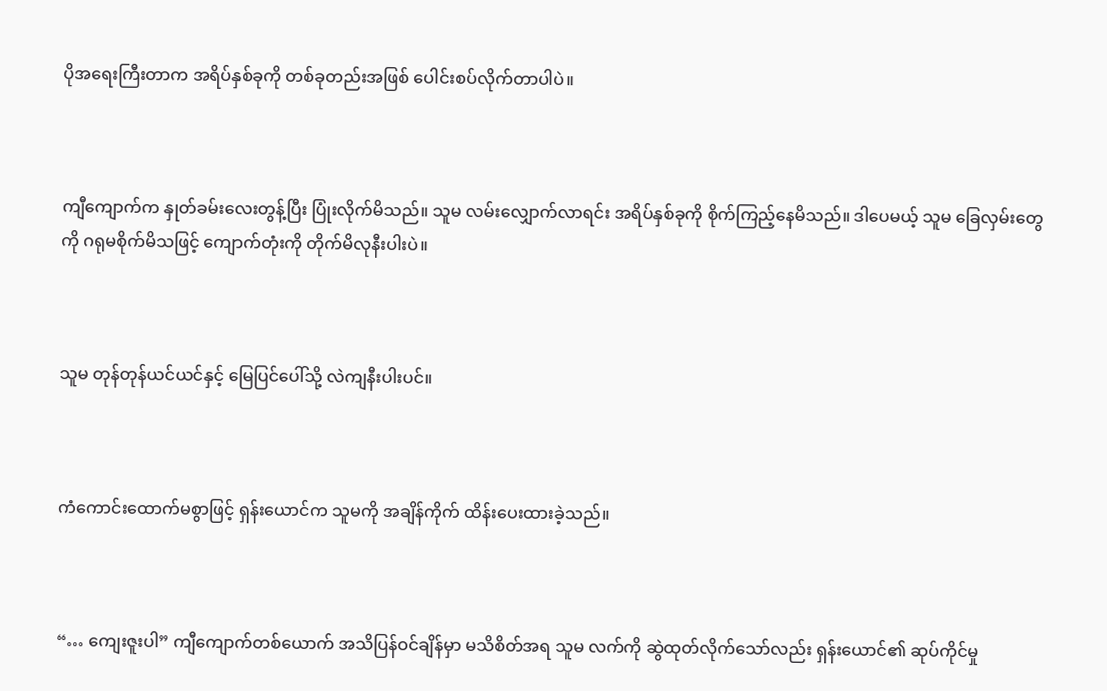ပိုအရေးကြီးတာက အရိပ်နှစ်ခုကို တစ်ခုတည်းအဖြစ် ပေါင်းစပ်လိုက်တာပါပဲ။



ကျီကျောက်က နှုတ်ခမ်းလေးတွန့်ပြီး ပြုံးလိုက်မိသည်။ သူမ လမ်းလျှောက်လာရင်း အရိပ်နှစ်ခုကို စိုက်ကြည့်နေမိသည်။ ဒါပေမယ့် သူမ ခြေလှမ်းတွေကို ဂရုမစိုက်မိသဖြင့် ကျောက်တုံးကို တိုက်မိလုနီးပါးပဲ။



သူမ တုန်တုန်ယင်ယင်နှင့် မြေပြင်ပေါ်သို့ လဲကျနီးပါးပင်။



ကံကောင်းထောက်မစွာဖြင့် ရှန်းယောင်က သူမကို အချိန်ကိုက် ထိန်းပေးထားခဲ့သည်။



“… ကျေးဇူးပါ” ကျီကျောက်တစ်ယောက် အသိပြန်ဝင်ချိန်မှာ မသိစိတ်အရ သူမ လက်ကို ဆွဲထုတ်လိုက်သော်လည်း ရှန်းယောင်၏ ဆုပ်ကိုင်မှု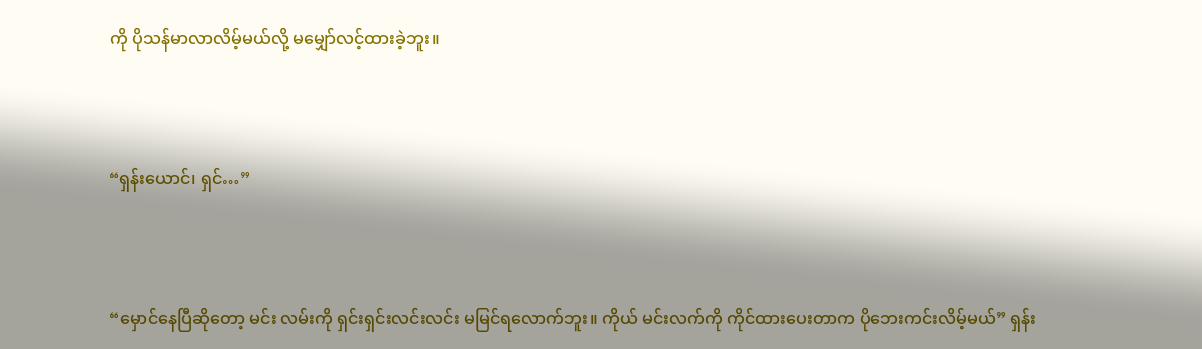ကို ပိုသန်မာလာလိမ့်မယ်လို့ မမျှော်လင့်ထားခဲ့ဘူး။



“ရှန်းယောင်၊ ရှင်…”



“မှောင်နေပြီဆိုတော့ မင်း လမ်းကို ရှင်းရှင်းလင်းလင်း မမြင်ရလောက်ဘူး။ ကိုယ် မင်းလက်ကို ကိုင်ထားပေးတာက ပိုဘေးကင်းလိမ့်မယ်” ရှန်း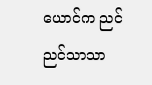ယောင်က ညင်ညင်သာသာ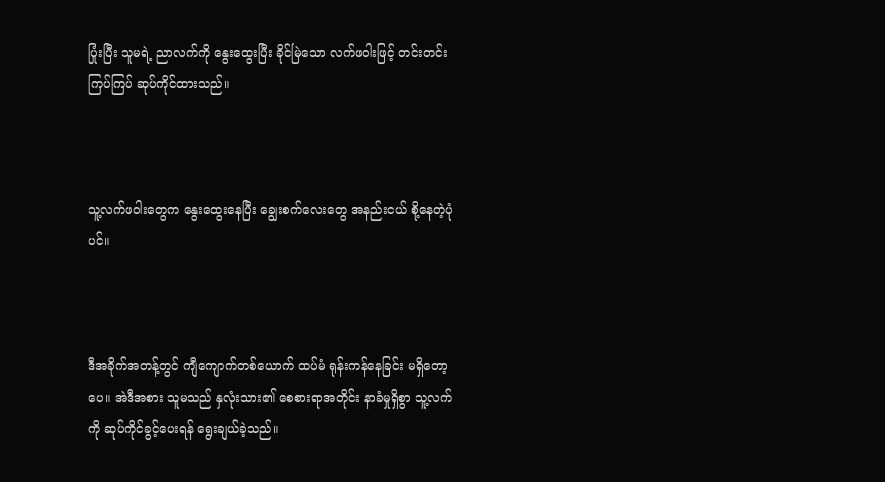ပြုံးပြီး သူမရဲ့ ညာလက်ကို နွေးထွေးပြီး ခိုင်မြဲသော လက်ဖဝါးဖြင့် တင်းတင်းကြပ်ကြပ် ဆုပ်ကိုင်ထားသည်။



သူ့လက်ဖဝါးတွေက နွေးထွေးနေပြီး ချွေးစက်လေးတွေ အနည်းငယ် စို့နေတဲ့ပုံပင်။



ဒီအခိုက်အတန့်တွင် ကျီကျောက်တစ်ယောက် ထပ်မံ ရုန်းကန်နေခြင်း မရှိတော့ပေ။ အဲဒီအစား သူမသည် နှလုံးသား၏ စေစားရာအတိုင်း နာခံမှုရှိစွာ သူ့လက်ကို ဆုပ်ကိုင်ခွင့်ပေးရန် ရွေးချယ်ခဲ့သည်။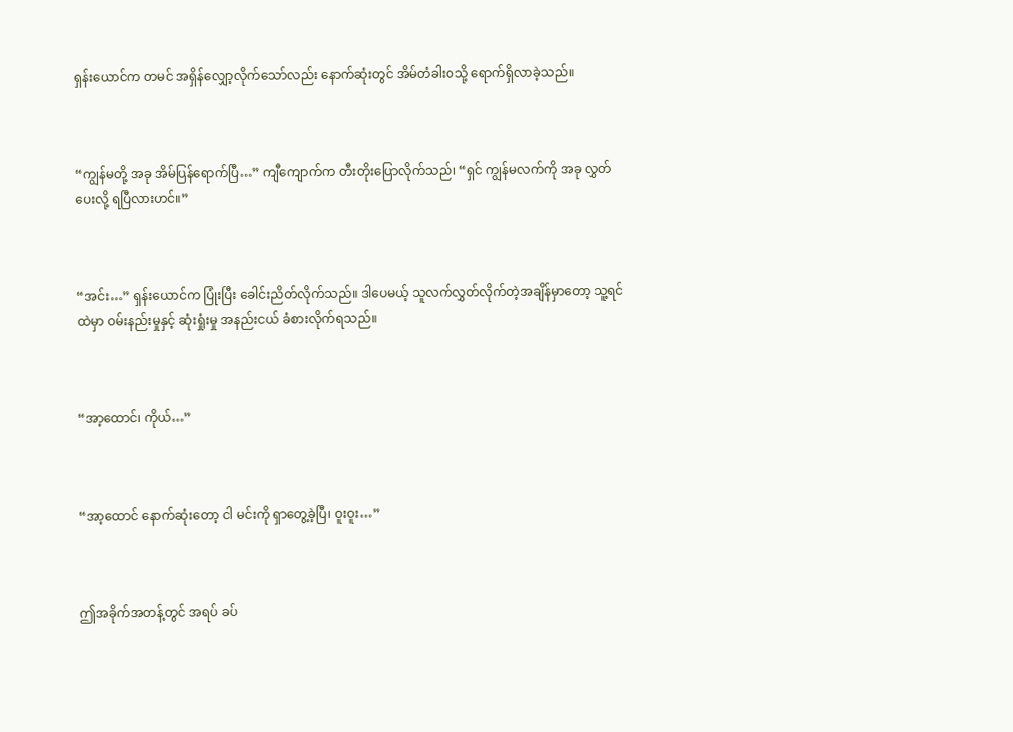ရှန်းယောင်က တမင် အရှိန်လျှော့လိုက်သော်လည်း နောက်ဆုံးတွင် အိမ်တံခါးဝသို့ ရောက်ရှိလာခဲ့သည်။



“ကျွန်မတို့ အခု အိမ်ပြန်ရောက်ပြီ…” ကျီကျောက်က တီးတိုးပြောလိုက်သည်၊ “ရှင် ကျွန်မလက်ကို အခု လွှတ်ပေးလို့ ရပြီလားဟင်။”



“အင်း…” ရှန်းယောင်က ပြုံးပြီး ခေါင်းညိတ်လိုက်သည်။ ဒါပေမယ့် သူလက်လွှတ်လိုက်တဲ့အချိန်မှာတော့ သူ့ရင်ထဲမှာ ဝမ်းနည်းမှုနှင့် ဆုံးရှုံးမှု အနည်းငယ် ခံစားလိုက်ရသည်။



“အာ့ထောင်၊ ကိုယ်…”



“အာ့ထောင် နောက်ဆုံးတော့ ငါ မင်းကို ရှာတွေ့ခဲ့ပြီ၊ ဝူးဝူး…”



ဤအခိုက်အတန့်တွင် အရပ် ခပ်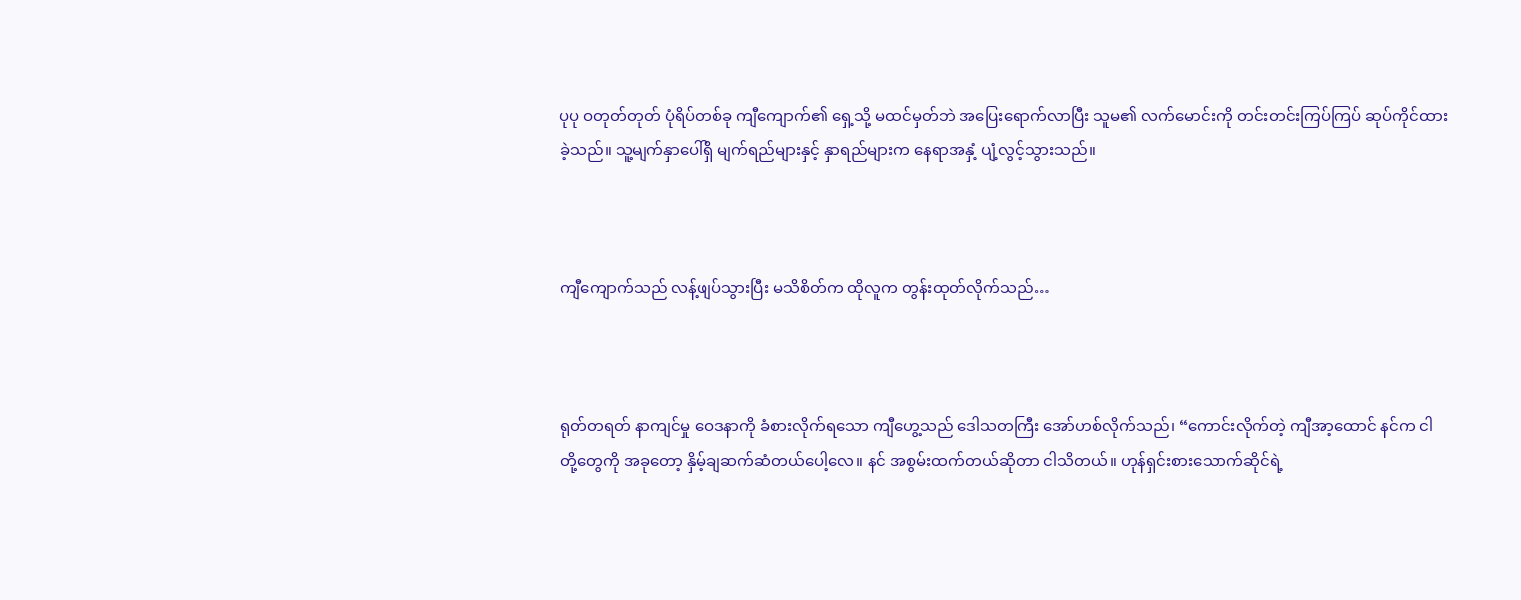ပုပု ဝတုတ်တုတ် ပုံရိပ်တစ်ခု ကျီကျောက်၏ ရှေ့သို့ မထင်မှတ်ဘဲ အပြေးရောက်လာပြီး သူမ၏ လက်မောင်းကို တင်းတင်းကြပ်ကြပ် ဆုပ်ကိုင်ထားခဲ့သည်။ သူ့မျက်နှာပေါ်ရှိ မျက်ရည်များနှင့် နှာရည်များက နေရာအနှံ့ ပျံ့လွင့်သွားသည်။



ကျီကျောက်သည် လန့်ဖျပ်သွားပြီး မသိစိတ်က ထိုလူက တွန်းထုတ်လိုက်သည်…



ရုတ်တရတ် နာကျင်မှု ဝေဒနာကို ခံစားလိုက်ရသော ကျီဟွေ့သည် ဒေါသတကြီး အော်ဟစ်လိုက်သည်၊ “ကောင်းလိုက်တဲ့ ကျီအာ့ထောင် နင်က ငါတို့တွေကို အခုတော့ နှိမ့်ချဆက်ဆံတယ်ပေါ့လေ။ နင် အစွမ်းထက်တယ်ဆိုတာ ငါသိတယ်။ ဟုန်ရှင်းစားသောက်ဆိုင်ရဲ့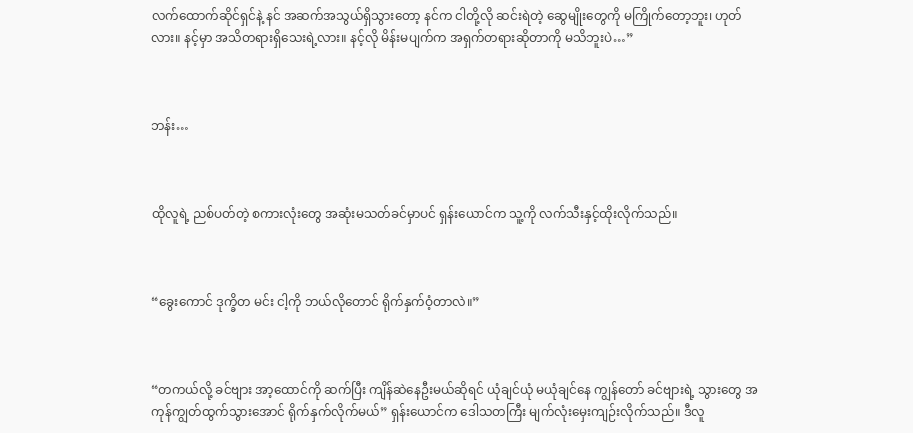လက်ထောက်ဆိုင်ရှင်နဲ့ နင် အဆက်အသွယ်ရှိသွားတော့ နင်က ငါတို့လို ဆင်းရဲတဲ့ ဆွေမျိုးတွေကို မကြိုက်တော့ဘူး၊ ဟုတ်လား။ နင့်မှာ အသိတရားရှိသေးရဲ့လား။ နင့်လို မိန်းမပျက်က အရှက်တရားဆိုတာကို မသိဘူးပဲ…”



ဘန်း…



ထိုလူရဲ့ ညစ်ပတ်တဲ့ စကားလုံးတွေ အဆုံးမသတ်ခင်မှာပင် ရှန်းယောင်က သူ့ကို လက်သီးနှင့်ထိုးလိုက်သည်။



“ခွေးကောင် ဒုက္ခိတ မင်း ငါ့ကို ဘယ်လိုတောင် ရိုက်နှက်ဝံ့တာလဲ။”



“တကယ်လို့ ခင်ဗျား အာ့ထောင်ကို ဆက်ပြီး ကျိန်ဆဲနေဦးမယ်ဆိုရင် ယုံချင်ယုံ မယုံချင်နေ ကျွန်တော် ခင်ဗျားရဲ့ သွားတွေ အကုန်ကျွတ်ထွက်သွားအောင် ရိုက်နှက်လိုက်မယ်” ရှန်းယောင်က ဒေါသတကြီး မျက်လုံးမှေးကျဉ်းလိုက်သည်။ ဒီလူ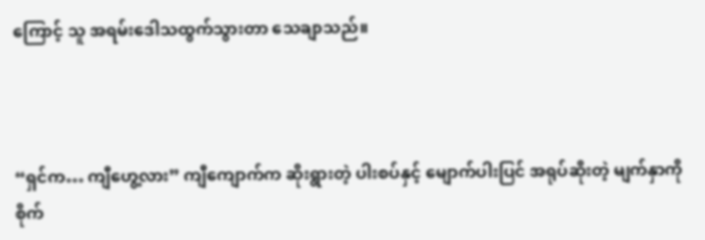ကြောင့် သူ အရမ်းဒေါသထွက်သွားတာ သေချာသည်။



“ရှင်က… ကျီဟွေ့လား” ကျီကျောက်က ဆိုးရွားတဲ့ ပါးစပ်နှင့် မျောက်ပါးပြင် အရုပ်ဆိုးတဲ့ မျက်နှာကို စိုက်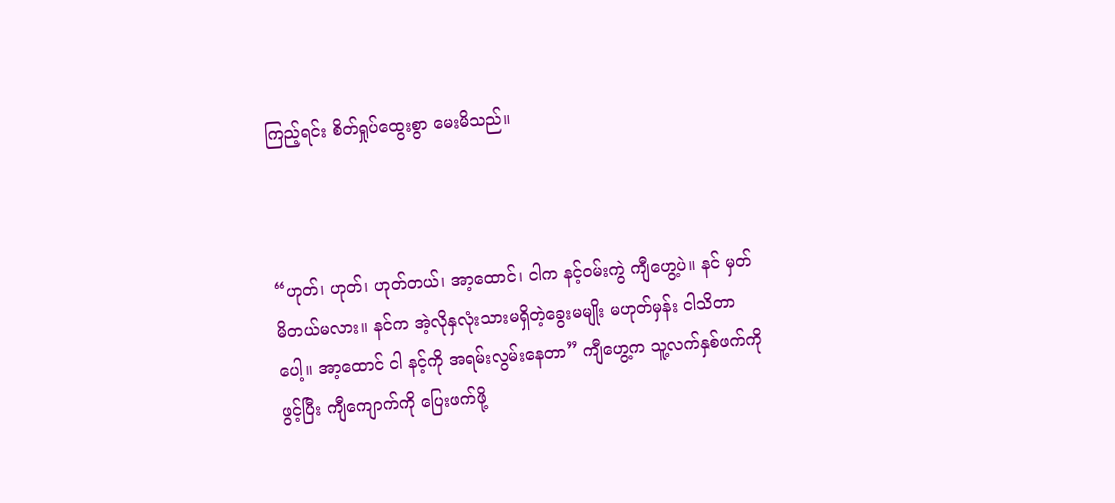ကြည့်ရင်း စိတ်ရှုပ်ထွေးစွာ မေးမိသည်။



“ဟုတ်၊ ဟုတ်၊ ဟုတ်တယ်၊ အာ့ထောင်၊ ငါက နင့်ဝမ်းကွဲ ကျီဟွေ့ပဲ။ နင် မှတ်မိတယ်မလား။ နင်က အဲ့လိုနှလုံးသားမရှိတဲ့ခွေးမမျိုး မဟုတ်မှန်း ငါသိတာပေါ့။ အာ့ထောင် ငါ နင့်ကို အရမ်းလွမ်းနေတာ” ကျီဟွေ့က သူ့လက်နှစ်ဖက်ကိုဖွင့်ပြီး ကျီကျောက်ကို ပြေးဖက်ဖို့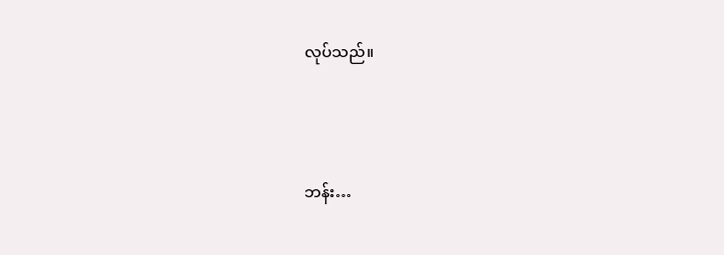လုပ်သည်။



ဘန်း…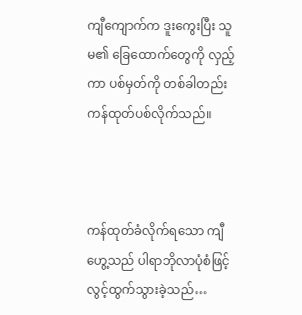ကျီကျောက်က ဒူးကွေးပြီး သူမ၏ ခြေထောက်တွေကို လှည့်ကာ ပစ်မှတ်ကို တစ်ခါတည်း ကန်ထုတ်ပစ်လိုက်သည်။



ကန်ထုတ်ခံလိုက်ရသော ကျီဟွေ့သည် ပါရာဘိုလာပုံစံဖြင့် လွင့်ထွက်သွားခဲ့သည်…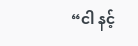“ငါ နင့်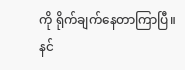ကို ရိုက်ချက်နေတာကြာပြီ။ နင်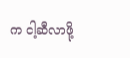က ငါ့ဆီလာဖို့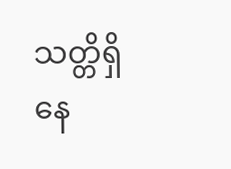သတ္တိရှိနေ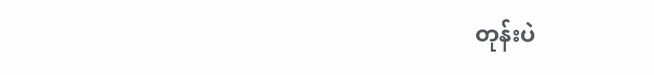တုန်းပဲ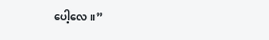ပေါ့လေ။”